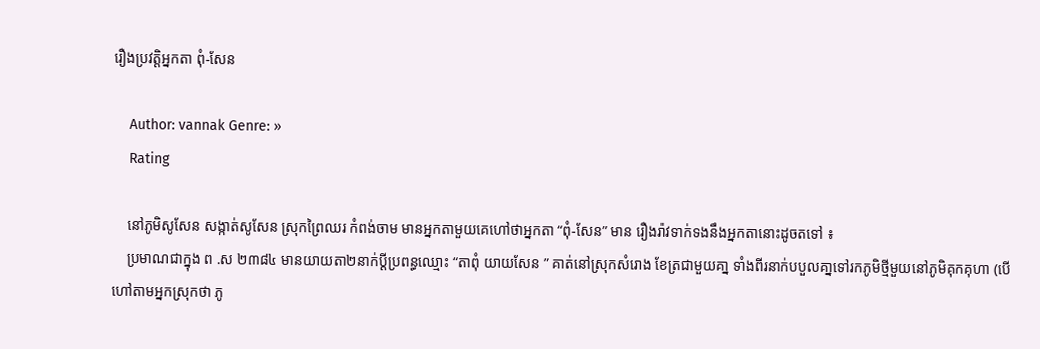រឿងប្រវត្តិអ្នកតា ពុំ-សែន

    Author: vannak Genre: »
    Rating

    នៅភូមិសូសែន សង្កាត់សូសែន ស្រុកព្រៃឈរ កំពង់ចាម មានអ្នកតាមួយគេហៅថាអ្នកតា “ពុំ-សែន” មាន រឿងរ៉ាវទាក់ទងនឹងអ្នកតានោះដូចតទៅ ៖
    ប្រមាណជាក្នុង ព .ស ២៣៨៤ មានយាយតា២នាក់ប្ដីប្រពន្ធឈ្មោះ “តាពុំ យាយសែន ” គាត់នៅស្រុកសំរោង ខែត្រជាមួយគា្ន ទាំងពីរនាក់បបួលគា្នទៅរកភូមិថ្មីមួយនៅភូមិគុកគុហា (បើហៅតាមអ្នកស្រុកថា ភូ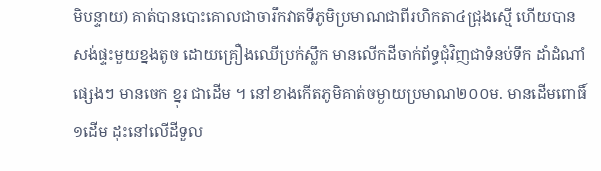មិបន្ទាយ) គាត់បានបោះគោលជាចារឹកវាតទីភូមិប្រមាណជាពីរហិកតា៤ជ្រុងស្មើ ហើយបានសង់ផ្ទះមួយខ្នងតូច ដោយគ្រឿងឈើប្រក់ស្លឹក មានលើកដីចាក់ព័ទ្ធជុំវិញជាទំនប់ទឹក ដាំដំណាំផ្សេងៗ មានចេក ខ្នុរ ជាដើម ។ នៅខាងកើតភូមិគាត់ចម្ងាយប្រមាណ២០០ម. មានដើមពោធិ៍១ដើម ដុះនៅលើដីទួល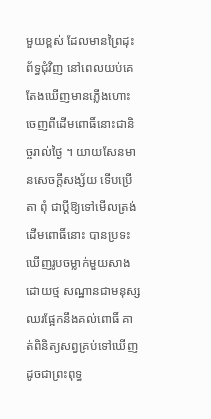មួយខ្ពស់ ដែលមានព្រៃដុះព័ទ្ធជុំវិញ នៅពេលយប់គេតែងឃើញមានភ្លើងហោះចេញពីដើមពោធិ៍នោះជានិច្ចរាល់ថ្ងៃ ។ យាយសែនមានសេចក្ដីសង្ស័យ ទើបប្រើតា ពុំ ជាប្ដីឱ្យទៅមើលត្រង់ដើមពោធិ៍នោះ បានប្រទះឃើញរូបចម្លាក់មួយសាងដោយថ្ម សណ្ឋានជាមនុស្សឈរផ្អែកនឹងគល់ពោធិ៍ គាត់ពិនិត្យសព្វគ្រប់ទៅឃើញដូចជាព្រះពុទ្ធ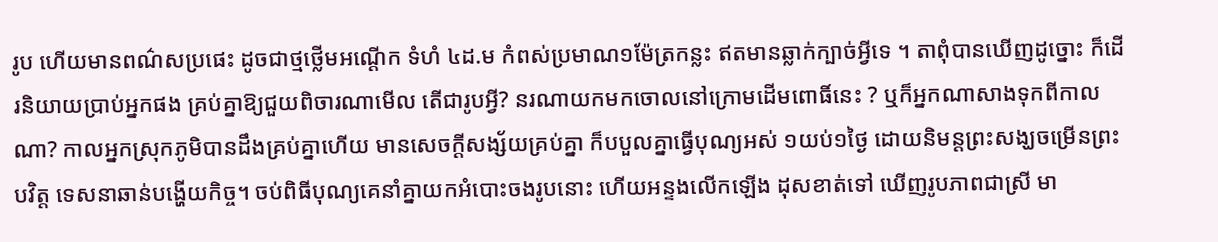រូប ហើយមានពណ៌សប្រផេះ ដូចជាថ្មថ្លើមអណ្ដើក ទំហំ ៤ដ.ម កំពស់ប្រមាណ១ម៉ែត្រកន្លះ ឥតមានឆ្លាក់ក្បាច់អ្វីទេ ។ តាពុំបានឃើញដូច្នោះ ក៏ដើរនិយាយប្រាប់អ្នកផង គ្រប់គ្នាឱ្យជួយពិចារណាមើល តើជារូបអ្វី? នរណាយកមកចោលនៅក្រោមដើមពោធិ៍នេះ ? ឬក៏អ្នកណាសាងទុកពីកាលណា? កាលអ្នកស្រុកភូមិបានដឹងគ្រប់គ្នាហើយ មានសេចក្ដីសង្ស័យគ្រប់គ្នា ក៏បបួលគ្នាធ្វើបុណ្យអស់ ១យប់១ថ្ងៃ ដោយនិមន្ដព្រះសង្ឃចម្រើនព្រះបវិត្ដ ទេសនាឆាន់បង្ហើយកិច្ច។ ចប់ពិធីបុណ្យគេនាំគ្នាយកអំបោះចងរូបនោះ ហើយអន្ទងលើកឡើង ដុសខាត់ទៅ ឃើញរូបភាពជាស្រី មា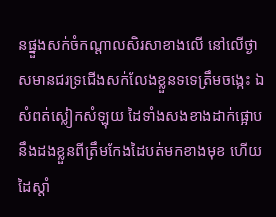នផ្នួងសក់ចំកណ្ដាលសិរសាខាងលើ នៅលើថ្ងាសមានជរទ្រជើងសក់លែងខ្លួនទទេត្រឹមចង្កេះ ឯសំពត់ស្លៀកសំឡុយ ដៃទាំងសងខាងដាក់ផ្អោបនឹងដងខ្លួនពីត្រឹមកែងដៃបត់មកខាងមុខ ហើយដៃស្ដាំ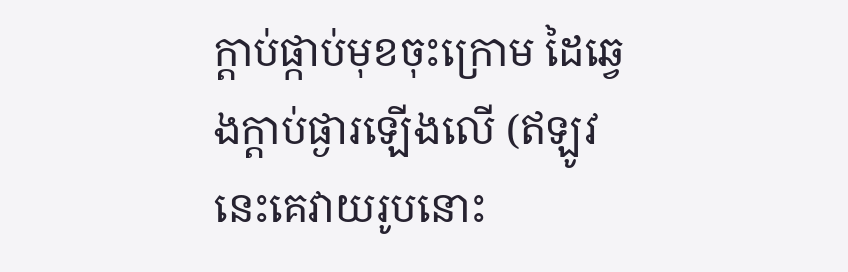ក្ដាប់ផ្កាប់មុខចុះក្រោម ដៃឆ្វេងក្ដាប់ផ្ងារឡើងលើ (ឥឡូវនេះគេវាយរូបនោះ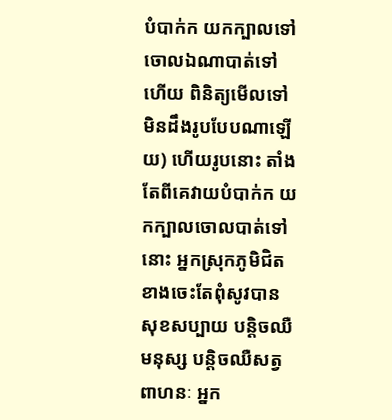បំបាក់ក យកក្បាលទៅចោលឯណាបាត់ទៅហើយ ពិនិត្យមើលទៅមិនដឹងរូបបែបណាឡើយ) ហើយរូបនោះ តាំងតែពីគេវាយបំបាក់ក យកក្បាលចោលបាត់ទៅនោះ អ្នកស្រុកភូមិជិតខាងចេះតែពុំសូវបានសុខសប្បាយ បន្ដិចឈឺមនុស្ស បន្ដិចឈឺសត្វពាហនៈ អ្នក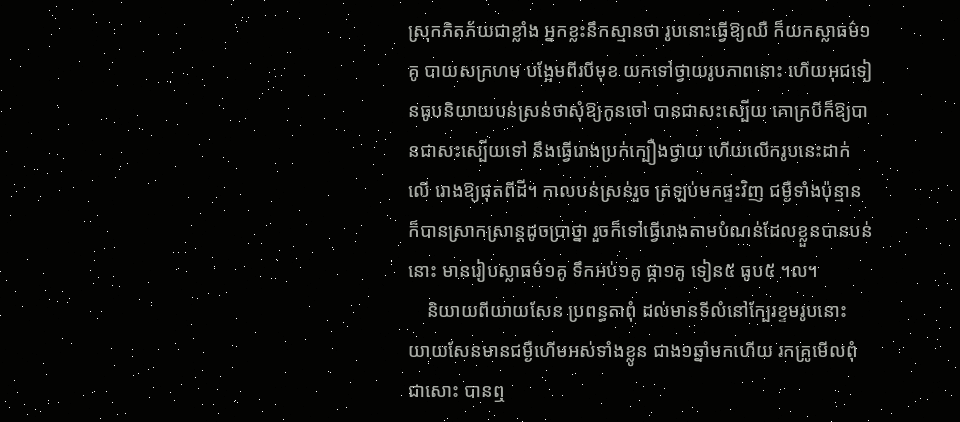ស្រុកភិតភ័យជាខ្លាំង អ្នកខ្លះនឹកស្មានថា រូបនោះធ្វើឱ្យឈឺ ក៏យកស្លាធម៌១គូ បាយសក្រហម បង្អែមពីរបីមុខ យកទៅថ្វាយរូបភាពនោះ ហើយអុជទៀនធូបនិយាយបន់ស្រន់ថាសុំឱ្យកូនចៅ បានជាសះស្បើយ គោក្របីក៏ឱ្យបានជាសះស្បើយទៅ នឹងធ្វើរោងប្រក់ក្បឿងថ្វាយ ហើយលើករូបនេះដាក់លើ រោងឱ្យផុតពីដី។ កាលបន់ស្រន់រួច ត្រឡប់មកផ្ទះវិញ ជម្ងឺទាំងប៉ុន្មានក៏បានស្រាកស្រាន្ដដូចប្រាថ្នា រួចក៏ទៅធ្វើរោងតាមបំណន់ដែលខ្លួនបានបន់នោះ មានរៀបស្លាធម៌១គូ ទឹកអប់១គូ ផ្កា១គូ ទៀន៥ ធូប៥ ។ល។
    និយាយពីយាយសែន ប្រពន្ធតាពុំ ដល់មានទីលំនៅក្បែរខ្ទមរូបនោះ យាយសែនមានជម្ងឺហើមអស់ទាំងខ្លូន ជាង១ឆ្នាំមកហើយ រកគ្រូមើលពុំជាសោះ បានឮ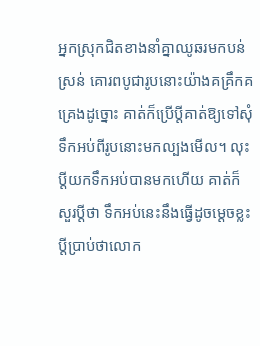អ្នកស្រុកជិតខាងនាំគ្នាឈូឆរមកបន់ស្រន់ គោរពបូជារូបនោះយ៉ាងគគ្រឹកគគ្រេងដូច្នោះ គាត់ក៏ប្រើប្ដីគាត់ឱ្យទៅសុំទឹកអប់ពីរូបនោះមកល្បងមើល។ លុះប្ដីយកទឹកអប់បានមកហើយ គាត់ក៏សួរប្ដីថា ទឹកអប់នេះនឹងធ្វើដូចម្ដេចខ្លះ ប្ដីប្រាប់ថាលោក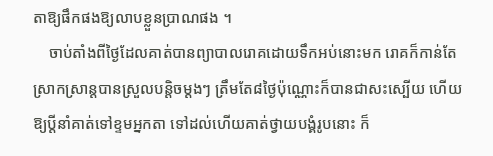តាឱ្យផឹកផងឱ្យលាបខ្លួនប្រាណផង ។
    ចាប់តាំងពីថ្ងៃដែលគាត់បានព្យាបាលរោគដោយទឹកអប់នោះមក រោគក៏កាន់តែស្រាកស្រាន្ដបានស្រួលបន្ដិចម្ដងៗ ត្រឹមតែ៨ថ្ងៃប៉ុណ្ណោះក៏បានជាសះស្បើយ ហើយឱ្យប្ដីនាំគាត់ទៅខ្ទមអ្នកតា ទៅដល់ហើយគាត់ថ្វាយបង្គំរូបនោះ ក៏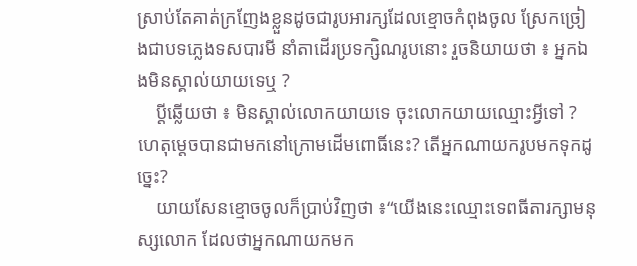ស្រាប់តែគាត់ក្រញែងខ្លួនដូចជារូបអារក្សដែលខ្មោចកំពុងចូល ស្រែកច្រៀងជាបទភ្លេងទសបារមី នាំតាដើរប្រទក្សិណរូបនោះ រួចនិយាយថា ៖ អ្នកឯងមិនស្គាល់យាយទេឬ ?
    ប្ដីឆ្លើយថា ៖ មិនស្គាល់លោកយាយទេ ចុះលោកយាយឈ្មោះអ្វីទៅ ? ហេតុម្ដេចបានជាមកនៅក្រោមដើមពោធិ៍នេះ? តើអ្នកណាយករូបមកទុកដូច្នេះ?
    យាយសែនខ្មោចចូលក៏ប្រាប់វិញថា ៖“យើងនេះឈ្មោះទេពធីតារក្សាមនុស្សលោក ដែលថាអ្នកណាយកមក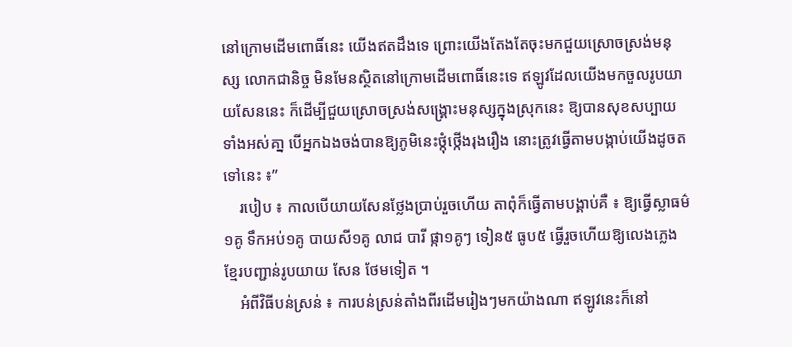នៅក្រោមដើមពោធិ៍នេះ យើងឥតដឹងទេ ព្រោះយើងតែងតែចុះមកជួយស្រោចស្រង់មនុស្ស លោកជានិច្ច មិនមែនស្ថិតនៅក្រោមដើមពោធិ៍នេះទេ ឥឡូវដែលយើងមកចួលរូបយាយសែននេះ ក៏ដើម្បីជួយស្រោចស្រង់សង្គ្រោះមនុស្សក្នុងស្រុកនេះ ឱ្យបានសុខសប្បាយទាំងអស់គា្ន បើអ្នកឯងចង់បានឱ្យភូមិនេះថ្កុំថ្កើងរុងរឿង នោះត្រូវធ្វើតាមបង្កាប់យើងដូចតទៅនេះ ៖”
    របៀប ៖ កាលបើយាយសែនថ្លែងប្រាប់រួចហើយ តាពុំក៏ធ្វើតាមបង្គាប់គឺ ៖ ឱ្យធ្វើស្លាធម៌១គូ ទឹកអប់១គូ បាយសី១គូ លាជ បារី ផ្កា១គូៗ ទៀន៥ ធូប៥ ធ្វើរួចហើយឱ្យលេងភ្លេងខ្មែរបញ្ជាន់រូបយាយ សែន ថែមទៀត ។
    អំពីវិធីបន់ស្រន់ ៖ ការបន់ស្រន់តាំងពីរដើមរៀងៗមកយ៉ាងណា ឥឡូវនេះក៏នៅ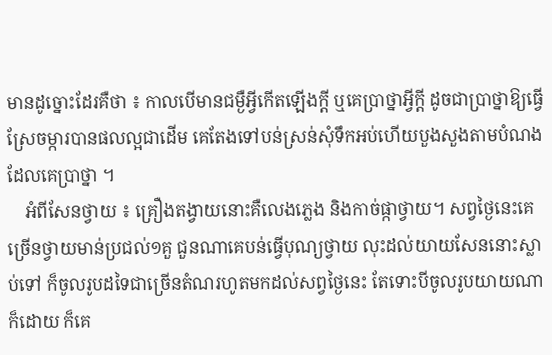មានដូច្នោះដែរគឺថា ៖ កាលបើមានជម្ងឺអ្វីកើតឡើងក្ដី ឬគេប្រាថ្នាអ្វីក្ដី ដូចជាប្រាថ្នាឱ្យធ្វើស្រែចម្ការបានផលល្អជាដើម គេតែងទៅបន់ស្រន់សុំទឹកអប់ហើយបួងសួងតាមបំណងដែលគេប្រាថ្នា ។
    អំពីសែនថ្វាយ ៖ គ្រឿងតង្វាយនោះគឺលេងភ្លេង និងកាច់ផ្កាថ្វាយ។ សព្វថ្ងៃនេះគេច្រើនថ្វាយមាន់ប្រជល់១គួ ជួនណាគេបន់ធ្វើបុណ្យថ្វាយ លុះដល់យាយសែននោះស្លាប់ទៅ ក៏ចូលរូបដទៃជាច្រើនតំណរហូតមកដល់សព្វថ្ងៃនេះ តែទោះបីចូលរូបយាយណាក៏ដោយ ក៏គេ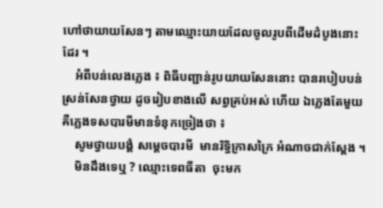ហៅថាយាយសែនៗ តាមឈ្មោះយាយដែលចូលរូបពីដើមដំបូងនោះដែរ ។
    អំពីបន់លេងភ្លេង ៖ ពិធីបញ្ជាន់រូបយាយសែននោះ បានរបៀបបន់ស្រន់សែនថ្វាយ ដូចរៀបខាងលើ សព្វគ្រប់អស់ ហើយ ឯភ្លេងតែមួយ គឺភ្លេងទសបារមីមានទំនុកច្រៀងថា ៖
    សូមថ្វាយបង្គំ សម្ដេចបារមី  មានរិទ្ធិក្រាសក្រៃ អំណាចជាក់ស្ដែង ។
    មិនដឹងទេឬ ? ឈ្មោះទេពធីតា  ចុះមក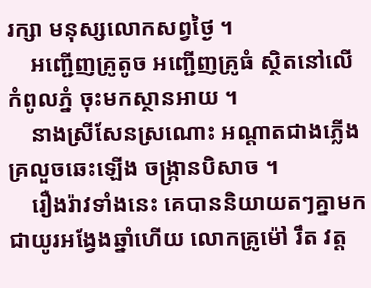រក្សា មនុស្សលោកសព្វថ្ងៃ ។
    អញ្ជើញគ្រូតូច អញ្ជើញគ្រូធំ ស្ថិតនៅលើកំពូលភ្នំ ចុះមកស្ថានអាយ ។
    នាងស្រីសែនស្រណោះ អណ្ដាតជាងភ្លើង គ្រលួចឆេះឡើង ចង្ក្រានបិសាច ។
    រឿងរ៉ាវទាំងនេះ គេបាននិយាយតៗគ្នាមកជាយូរអង្វែងឆ្នាំហើយ លោកគ្រូម៉ៅ រឹត វត្ដ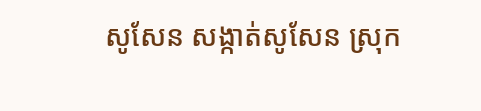សូសែន សង្កាត់សូសែន ស្រុក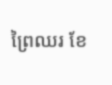ព្រៃឈរ ខែ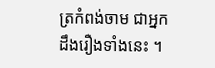ត្រកំពង់ចាម ជាអ្នកដឹងរឿងទាំងនេះ ។